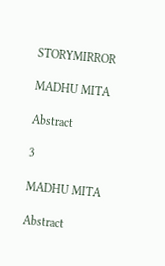STORYMIRROR

MADHU MITA

Abstract

3

MADHU MITA

Abstract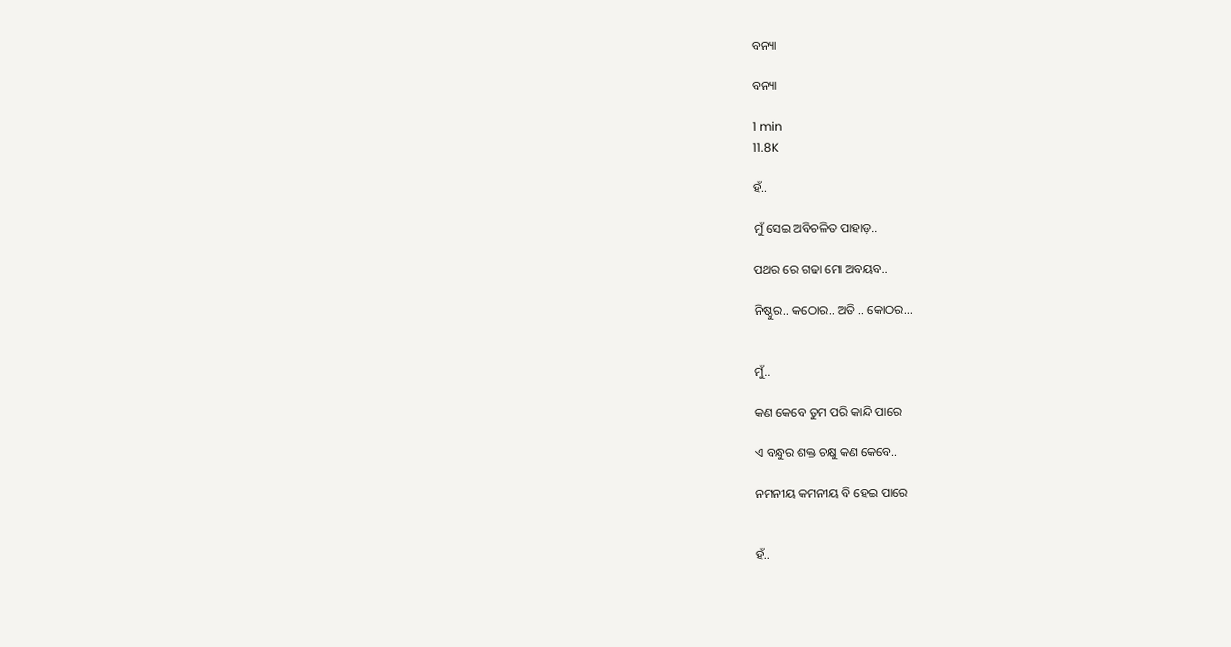ବନ୍ୟା

ବନ୍ୟା

1 min
11.8K

ହଁ..

ମୁଁ ସେଇ ଅବିଚଳିତ ପାହାଡ଼..

ପଥର ରେ ଗଢା ମୋ ଅବୟବ..

ନିଷ୍ଠୁର.. କଠୋର.. ଅତି .. କୋଠର...


ମୁଁ..

କଣ କେବେ ତୁମ ପରି କାନ୍ଦି ପାରେ

ଏ ବନ୍ଧୁର ଶକ୍ତ ଚକ୍ଷୁ କଣ କେବେ..

ନମନୀୟ କମନୀୟ ବି ହେଇ ପାରେ


ହଁ..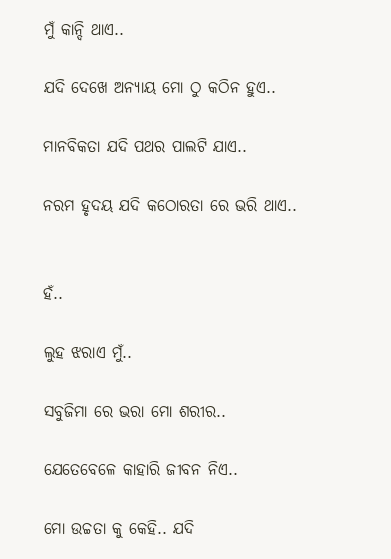ମୁଁ କାନ୍ଦି ଥାଏ..

ଯଦି ଦେଖେ ଅନ୍ୟାୟ ମୋ ଠୁ କଠିନ ହୁଏ..

ମାନବିକତା ଯଦି ପଥର ପାଲଟି ଯାଏ..

ନରମ ହୃଦୟ ଯଦି କଠୋରତା ରେ ଭରି ଥାଏ..


ହଁ..

ଲୁହ ଝରାଏ ମୁଁ..

ସବୁଜିମା ରେ ଭରା ମୋ ଶରୀର..

ଯେତେବେଳେ କାହାରି ଜୀବନ ନିଏ..

ମୋ ଉଚ୍ଚତା କୁ କେହି.. ଯଦି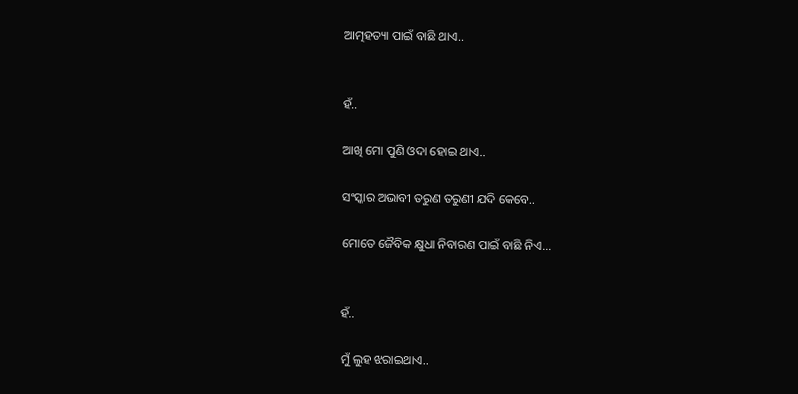ଆତ୍ମହତ୍ୟା ପାଇଁ ବାଛି ଥାଏ..


ହଁ..

ଆଖି ମୋ ପୁଣି ଓଦା ହୋଇ ଥାଏ..

ସଂସ୍କାର ଅଭାବୀ ତରୁଣ ତରୁଣୀ ଯଦି କେବେ..

ମୋତେ ଜୈବିକ କ୍ଷୁଧା ନିବାରଣ ପାଇଁ ବାଛି ନିଏ...


ହଁ..

ମୁଁ ଲୁହ ଝରାଇଥାଏ..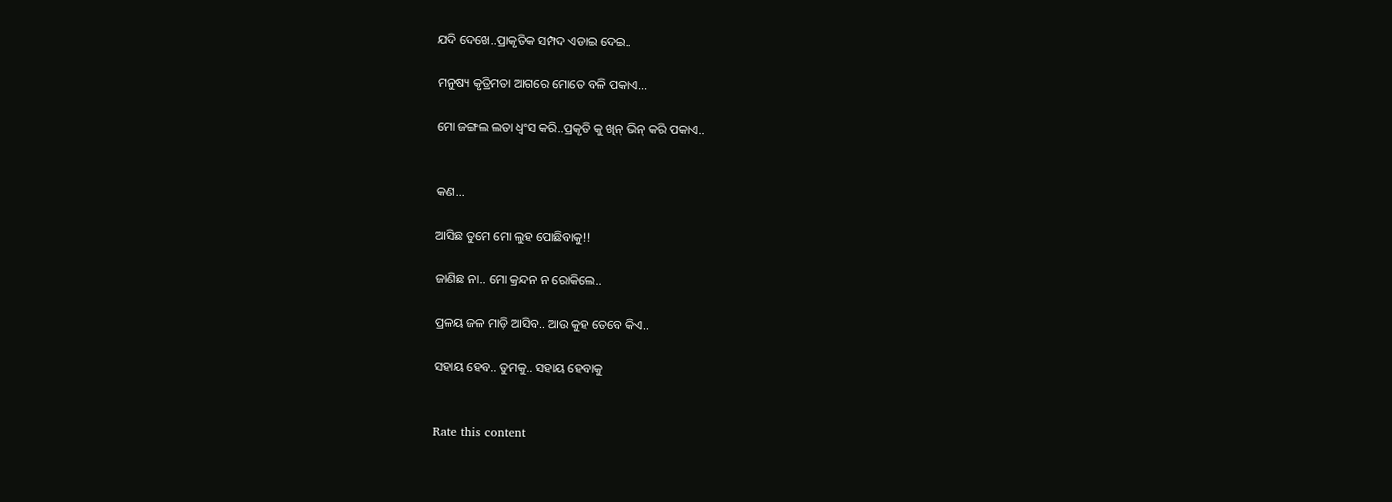ଯଦି ଦେଖେ..ପ୍ରାକୃତିକ ସମ୍ପଦ ଏଡାଇ ଦେଇ..

ମନୁଷ୍ୟ କୃତ୍ରିମତା ଆଗରେ ମୋତେ ବଳି ପକାଏ...

ମୋ ଜଙ୍ଗଲ ଲତା ଧ୍ଵଂସ କରି..ପ୍ରକୃତି କୁ ଖିନ୍ ଭିନ୍ କରି ପକାଏ..


କଣ...

ଆସିଛ ତୁମେ ମୋ ଲୁହ ପୋଛିବାକୁ!!

ଜାଣିଛ ନା.. ମୋ କ୍ରନ୍ଦନ ନ ରୋକିଲେ..

ପ୍ରଳୟ ଜଳ ମାଡ଼ି ଆସିବ.. ଆଉ କୁହ ତେବେ କିଏ..

ସହାୟ ହେବ.. ତୁମକୁ.. ସହାୟ ହେବାକୁ


Rate this content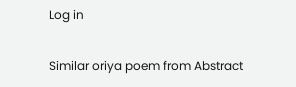Log in

Similar oriya poem from Abstract